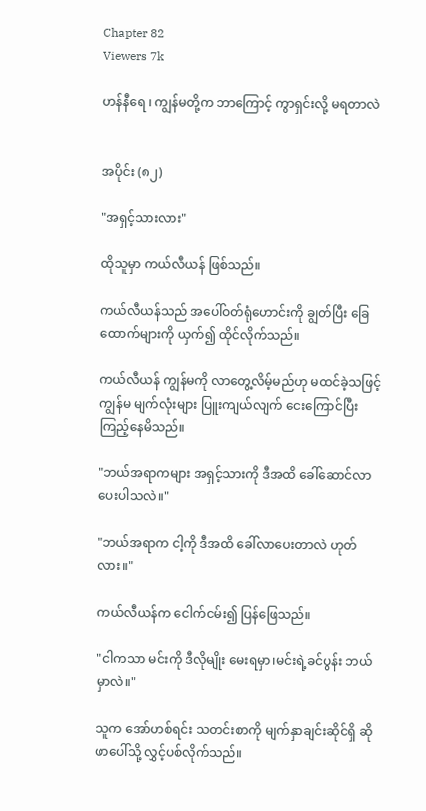Chapter 82
Viewers 7k

ဟန်နီရေ ၊ ကျွန်မတို့က ဘာကြောင့် ကွာရှင်းလို့ မရတာလဲ


အပိုင်း (၈၂)

"အရှင့်သားလား"

ထိုသူမှာ ကယ်လီယန် ဖြစ်သည်။

ကယ်လီယန်သည် အပေါ်ဝတ်ရုံဟောင်းကို ချွတ်ပြီး ခြေထောက်များကို ယှက်၍ ထိုင်လိုက်သည်။

ကယ်လီယန် ကျွန်မကို လာတွေ့လိမ့်မည်ဟု မထင်ခဲ့သဖြင့် ကျွန်မ မျက်လုံးများ ပြူးကျယ်လျက် ငေးကြောင်ပြီး ကြည့်နေမိသည်။

"ဘယ်အရာကများ အရှင့်သားကို ဒီအထိ ခေါ်ဆောင်လာပေးပါသလဲ။"

"ဘယ်အရာက ငါ့ကို ဒီအထိ ခေါ်လာပေးတာလဲ ဟုတ်လား။"

ကယ်လီယန်က ငေါက်ငမ်း၍ ပြန်ဖြေသည်။

"ငါကသာ မင်းကို ဒီလိုမျိုး မေးရမှာ၊မင်းရဲ့ခင်ပွန်း ဘယ်မှာလဲ။"

သူက အော်ဟစ်ရင်း သတင်းစာကို မျက်နှာချင်းဆိုင်ရှိ ဆိုဖာပေါ်သို့ လွှင့်ပစ်လိုက်သည်။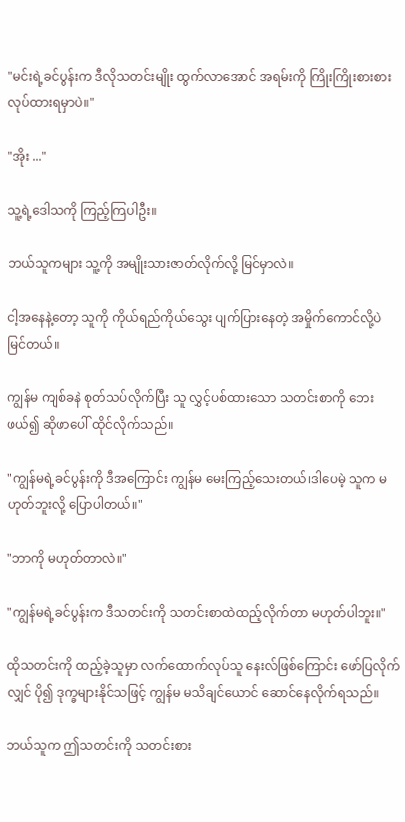"မင်းရဲ့ခင်ပွန်းက ဒီလိုသတင်းမျိုး ထွက်လာအောင် အရမ်းကို ကြိုးကြိုးစားစား လုပ်ထားရမှာပဲ။"

"အိုး ..."

သူ့ရဲ့ဒေါသကို ကြည့်ကြပါဦး။

ဘယ်သူကများ သူ့ကို အမျိုးသားဇာတ်လိုက်လို့ မြင်မှာလဲ။

ငါ့အနေနဲ့တော့ သူကို ကိုယ်ရည်ကိုယ်သွေး ပျက်ပြားနေတဲ့ အမှိုက်ကောင်လို့ပဲ မြင်တယ်။

ကျွန်မ ကျစ်ခနဲ စုတ်သပ်လိုက်ပြီး သူ လွှင့်ပစ်ထားသော သတင်းစာကို ဘေးဖယ်၍ ဆိုဖာပေါ် ထိုင်လိုက်သည်။

"ကျွန်မရဲ့ခင်ပွန်းကို ဒီအကြောင်း ကျွန်မ မေးကြည့်သေးတယ်၊ဒါပေမဲ့ သူက မဟုတ်ဘူးလို့ ပြောပါတယ်။"

"ဘာကို မဟုတ်တာလဲ။"

"ကျွန်မရဲ့ခင်ပွန်းက ဒီသတင်းကို သတင်းစာထဲထည့်လိုက်တာ မဟုတ်ပါဘူး။"

ထိုသတင်းကို ထည့်ခဲ့သူမှာ လက်ထောက်လုပ်သူ နေးလ်ဖြစ်ကြောင်း ဖော်ပြလိုက်လျှင် ပို၍ ဒုက္ခများနိုင်သဖြင့် ကျွန်မ မသိချင်ယောင် ဆောင်နေလိုက်ရသည်။

ဘယ်သူက ဤသတင်းကို သတင်းစား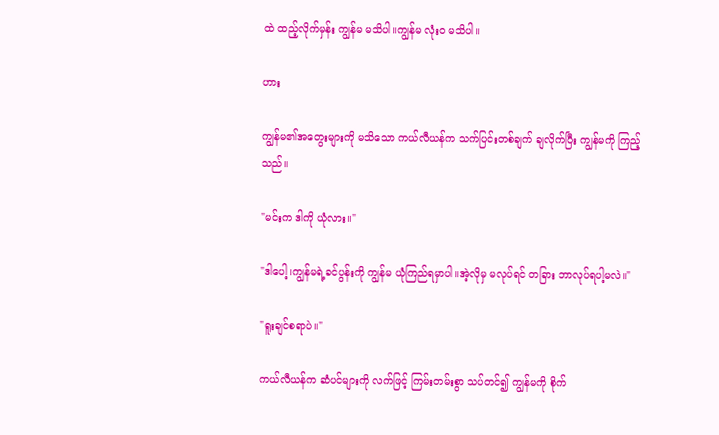ထဲ ထည့်လိုက်မှန်း ကျွန်မ မသိပါ။ကျွန်မ လုံးဝ မသိပါ။

ဟား

ကျွန်မ၏အတွေးများကို မသိသော ကယ်လီယန်က သက်ပြင်းတစ်ချက် ချလိုက်ပြီး ကျွန်မကို ကြည့်သည်။

"မင်းက ဒါကို ယုံလား။"

"ဒါပေါ့၊ကျွန်မရဲ့ခင်ပွန်းကို ကျွန်မ ယုံကြည်ရမှာပါ။အဲ့လိုမှ မလုပ်ရင် တခြား ဘာလုပ်ရပါ့မလဲ။"

"ရူးချင်စရာပဲ။"

ကယ်လီယန်က ဆံပင်များကို လက်ဖြင့် ကြမ်းတမ်းစွာ သပ်တင်၍ ကျွန်မကို စိုက်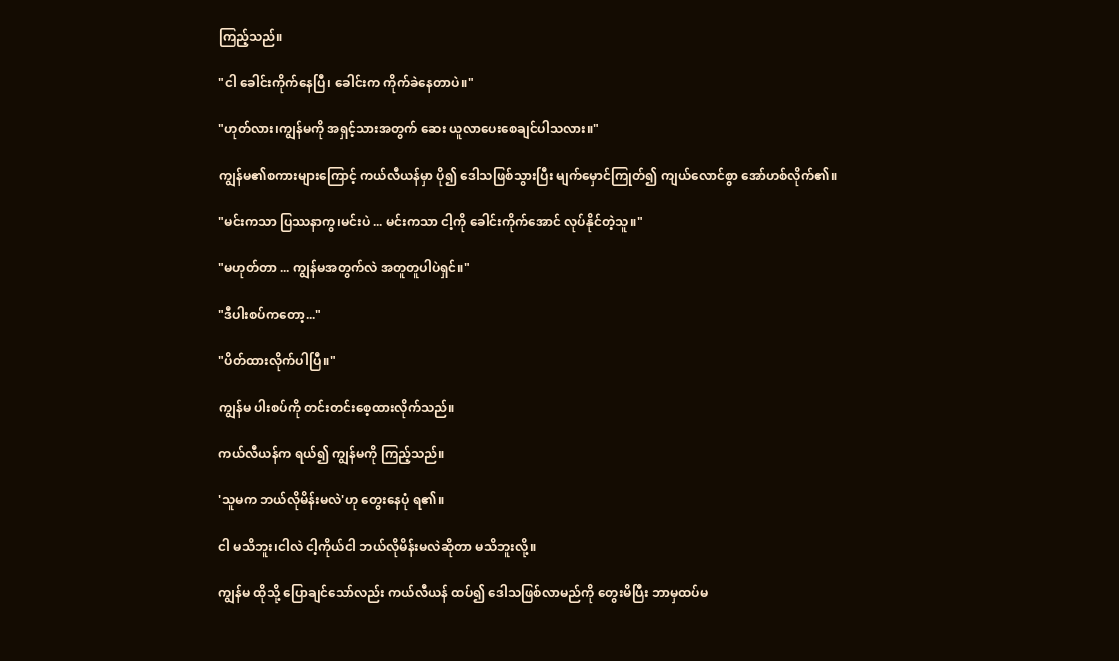ကြည့်သည်။

"ငါ ခေါင်းကိုက်နေပြီ၊ ခေါင်းက ကိုက်ခဲနေတာပဲ။"

"ဟုတ်လား၊ကျွန်မကို အရှင့်သားအတွက် ဆေး ယူလာပေးစေချင်ပါသလား။"

ကျွန်မ၏စကားများကြောင့် ကယ်လီယန်မှာ ပို၍ ဒေါသဖြစ်သွားပြီး မျက်မှောင်ကြုတ်၍ ကျယ်လောင်စွာ အော်ဟစ်လိုက်၏။

"မင်းကသာ ပြဿနာကွ၊မင်းပဲ ... မင်းကသာ ငါ့ကို ခေါင်းကိုက်အောင် လုပ်နိုင်တဲ့သူ။"

"မဟုတ်တာ ... ကျွန်မအတွက်လဲ အတူတူပါပဲရှင်။"

"ဒီပါးစပ်ကတော့..."

"ပိတ်ထားလိုက်ပါပြီ။"

ကျွန်မ ပါးစပ်ကို တင်းတင်းစေ့ထားလိုက်သည်။

ကယ်လီယန်က ရယ်၍ ကျွန်မကို ကြည့်သည်။

'သူမက ဘယ်လိုမိန်းမလဲ'ဟု တွေးနေပုံ ရ၏။

ငါ မသိဘူး၊ငါလဲ ငါ့ကိုယ်ငါ ဘယ်လိုမိန်းမလဲဆိုတာ မသိဘူးလို့။

ကျွန်မ ထိုသို့ ပြောချင်သော်လည်း ကယ်လီယန် ထပ်၍ ဒေါသဖြစ်လာမည်ကို တွေးမိပြီး ဘာမှထပ်မ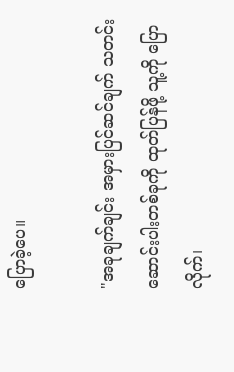ပြောခဲ့ပေ။

"အခုချက်ချင်း အမှားပြင်ဆင်ချက် သတင်းဆောင်းပါးတစ်ခုကို ထုတ်ပြန်ဖို့ သူ့ကို ပြောလိုက်၊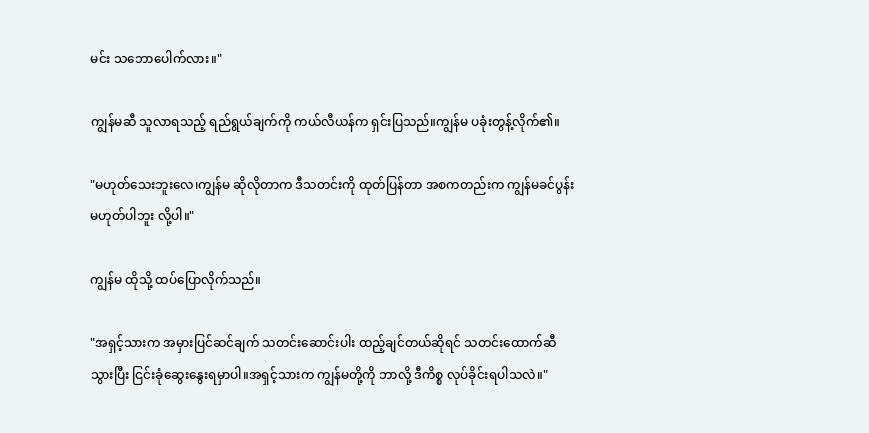မင်း သဘောပေါက်လား။"

ကျွန်မဆီ သူလာရသည့် ရည်ရွယ်ချက်ကို ကယ်လီယန်က ရှင်းပြသည်။ကျွန်မ ပခုံးတွန့်လိုက်၏။

"မဟုတ်သေးဘူးလေ၊ကျွန်မ ဆိုလိုတာက ဒီသတင်းကို ထုတ်ပြန်တာ အစကတည်းက ကျွန်မခင်ပွန်း မဟုတ်ပါဘူး လို့ပါ။"

ကျွန်မ ထိုသို့ ထပ်ပြောလိုက်သည်။

"အရှင့်သားက အမှားပြင်ဆင်ချက် သတင်းဆောင်းပါး ထည့်ချင်တယ်ဆိုရင် သတင်းထောက်ဆီသွားပြီး ငြင်းခုံဆွေးနွေးရမှာပါ။အရှင့်သားက ကျွန်မတို့ကို ဘာလို့ ဒီကိစ္စ လုပ်ခိုင်းရပါသလဲ။"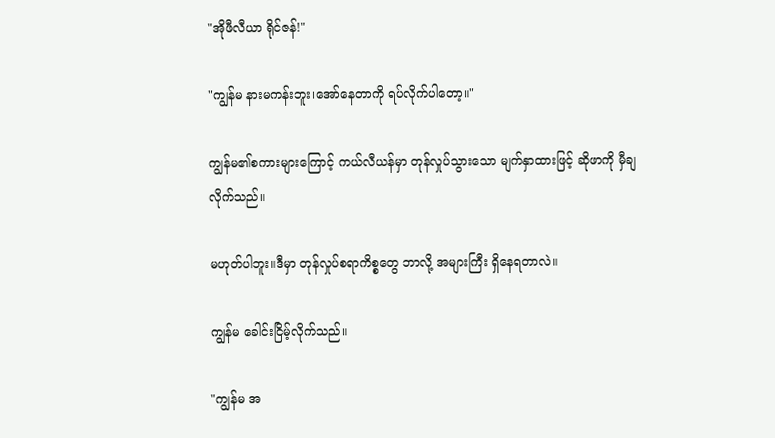"အိုဖီလီယာ ရိုင်ဇန်!"

"ကျွန်မ နားမကန်းဘူး၊အော်နေတာကို ရပ်လိုက်ပါတော့။"

ကျွန်မ၏စကားများကြောင့် ကယ်လီယန်မှာ တုန်လှုပ်သွားသော မျက်နှာထားဖြင့် ဆိုဖာကို မှီချလိုက်သည်။

မဟုတ်ပါဘူး။ဒီမှာ တုန်လှုပ်စရာကိစ္စတွေ ဘာလို့ အများကြီး ရှိနေရတာလဲ။

ကျွန်မ ခေါင်းငြိမ့်လိုက်သည်။

"ကျွန်မ အ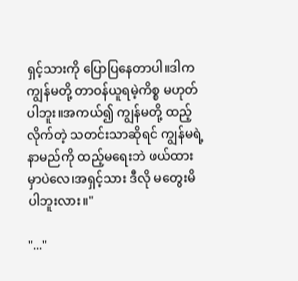ရှင့်သားကို ပြောပြနေတာပါ။ဒါက ကျွန်မတို့ တာဝန်ယူရမဲ့ကိစ္စ မဟုတ်ပါဘူး။အကယ်၍ ကျွန်မတို့ ထည့်လိုက်တဲ့ သတင်းသာဆိုရင် ကျွန်မရဲ့နာမည်ကို ထည့်မရေးဘဲ ဖယ်ထားမှာပဲလေ၊အရှင့်သား ဒီလို မတွေးမိပါဘူးလား။"

"..."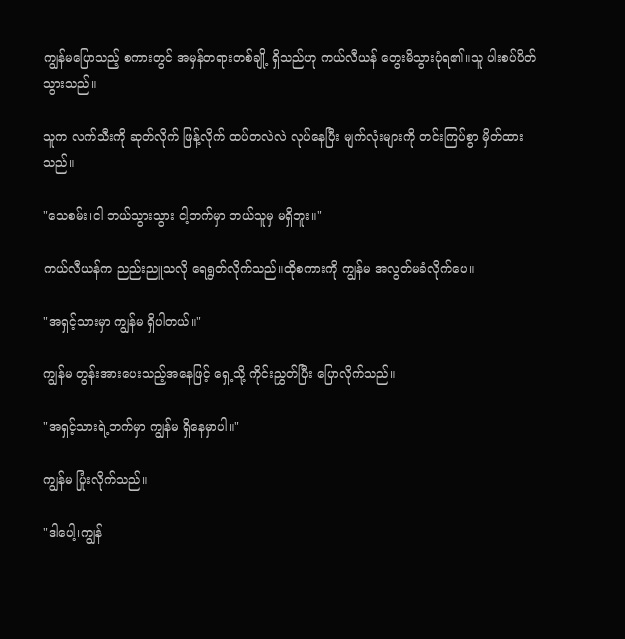ကျွန်မပြောသည့် စကားတွင် အမှန်တရားတစ်ချို့ ရှိသည်ဟု ကယ်လီယန် တွေးမိသွားပုံရ၏။သူ ပါးစပ်ပိတ်သွားသည်။

သူက လက်သီးကို ဆုတ်လိုက် ဖြန့်လိုက် ထပ်တလဲလဲ လုပ်နေပြီး မျက်လုံးများကို တင်းကြပ်စွာ မှိတ်ထားသည်။

"သေစမ်း၊ငါ ဘယ်သွားသွား ငါ့ဘက်မှာ ဘယ်သူမှ မရှိဘူး။"

ကယ်လီယန်က ညည်းညူသလို ရေရွတ်လိုက်သည်။ထိုစကားကို ကျွန်မ အလွတ်မခံလိုက်ပေ။

"အရှင့်သားမှာ ကျွန်မ ရှိပါတယ်။"

ကျွန်မ တွန်းအားပေးသည့်အနေဖြင့် ရှေ့သို့ ကိုင်းညွှတ်ပြီး ပြောလိုက်သည်။

"အရှင့်သားရဲ့ဘက်မှာ ကျွန်မ ရှိနေမှာပါ။"

ကျွန်မ ပြုံးလိုက်သည်။

"ဒါပေါ့၊ကျွန်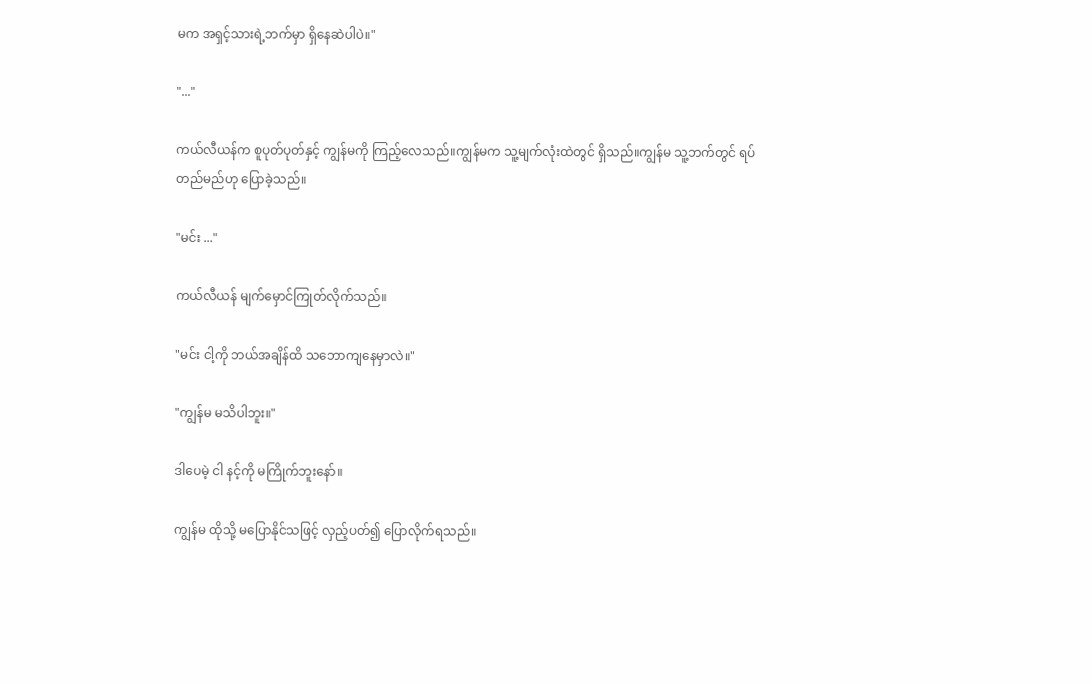မက အရှင့်သားရဲ့ဘက်မှာ ရှိနေဆဲပါပဲ။"

"..."

ကယ်လီယန်က စူပုတ်ပုတ်နှင့် ကျွန်မကို ကြည့်လေသည်။ကျွန်မက သူ့မျက်လုံးထဲတွင် ရှိသည်။ကျွန်မ သူ့ဘက်တွင် ရပ်တည်မည်ဟု ပြောခဲ့သည်။

"မင်း ..."

ကယ်လီယန် မျက်မှောင်ကြုတ်လိုက်သည်။

"မင်း ငါ့ကို ဘယ်အချိန်ထိ သဘောကျနေမှာလဲ။"

"ကျွန်မ မသိပါဘူး။"

ဒါပေမဲ့ ငါ နင့်ကို မကြိုက်ဘူးနော်။

ကျွန်မ ထိုသို့ မပြောနိုင်သဖြင့် လှည့်ပတ်၍ ပြောလိုက်ရသည်။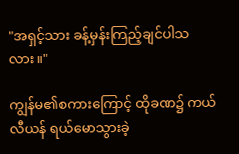"အရှင့်သား ခန့်မှန်းကြည့်ချင်ပါသလား။"

ကျွန်မ၏စကားကြောင့် ထိုခဏ၌ ကယ်လီယန် ရယ်မောသွားခဲ့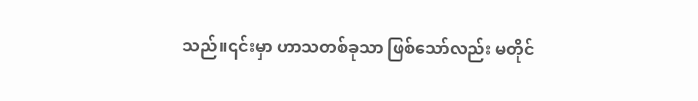သည်။၎င်းမှာ ဟာသတစ်ခုသာ ဖြစ်သော်လည်း မတိုင်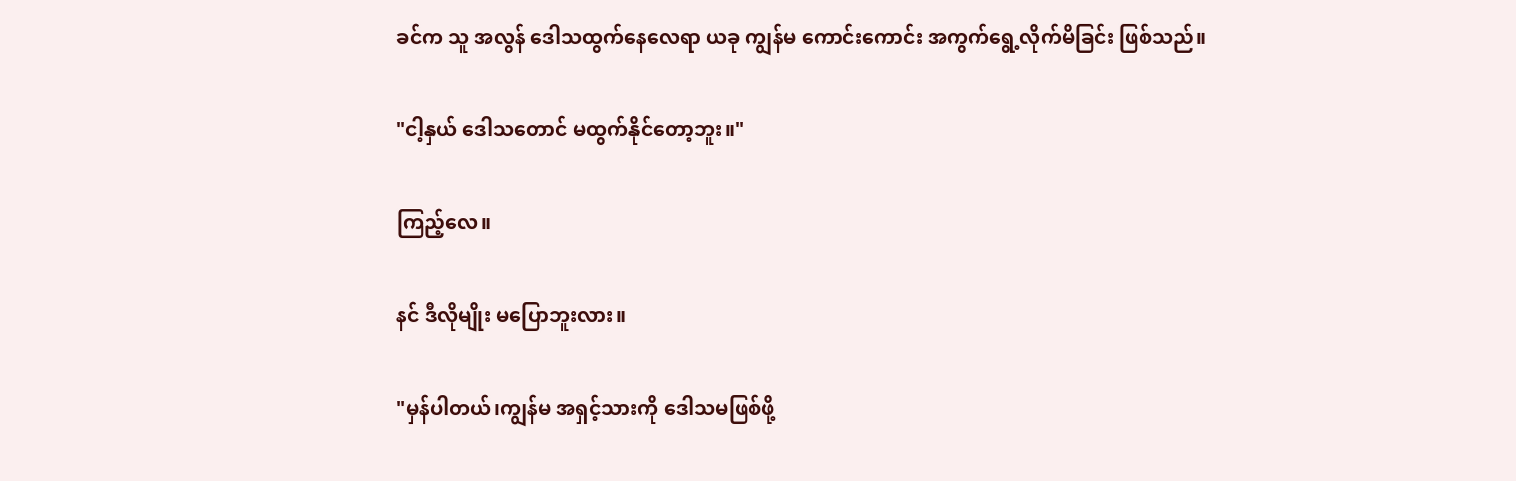ခင်က သူ အလွန် ဒေါသထွက်နေလေရာ ယခု ကျွန်မ ကောင်းကောင်း အကွက်ရွေ့လိုက်မိခြင်း ဖြစ်သည်။

"ငါ့နှယ် ဒေါသတောင် မထွက်နိုင်တော့ဘူး။"

ကြည့်လေ။

နင် ဒီလိုမျိုး မပြောဘူးလား။

"မှန်ပါတယ်၊ကျွန်မ အရှင့်သားကို ဒေါသမဖြစ်ဖို့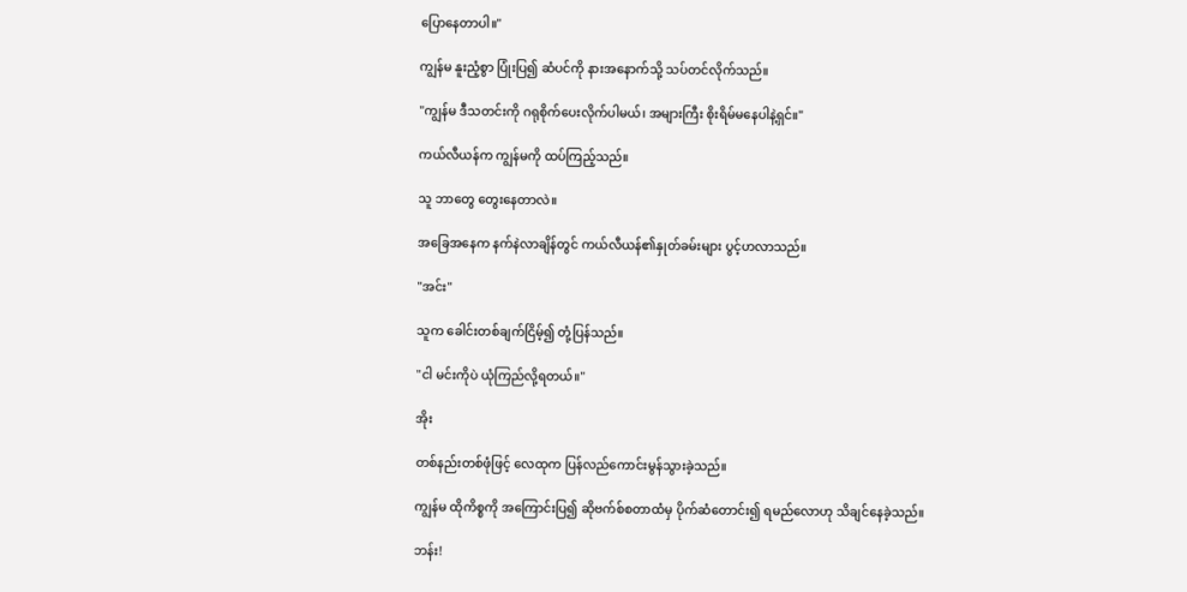ပြောနေတာပါ။"

ကျွန်မ နူးညံ့စွာ ပြုံးပြ၍ ဆံပင်ကို နားအနောက်သို့ သပ်တင်လိုက်သည်။

"ကျွန်မ ဒီသတင်းကို ဂရုစိုက်ပေးလိုက်ပါမယ်၊ အများကြီး စိုးရိမ်မနေပါနဲ့ရှင်။"

ကယ်လီယန်က ကျွန်မကို ထပ်ကြည့်သည်။

သူ ဘာတွေ တွေးနေတာလဲ။

အခြေအနေက နက်နဲလာချိန်တွင် ကယ်လီယန်၏နှုတ်ခမ်းများ ပွင့်ဟလာသည်။

"အင်း"

သူက ခေါင်းတစ်ချက်ငြိမ့်၍ တုံ့ပြန်သည်။

"ငါ မင်းကိုပဲ ယုံကြည်လို့ရတယ်။"

အိုး

တစ်နည်းတစ်ဖုံဖြင့် လေထုက ပြန်လည်ကောင်းမွန်သွားခဲ့သည်။

ကျွန်မ ထိုကိစ္စကို အကြောင်းပြ၍ ဆိုဗက်စ်စတာထံမှ ပိုက်ဆံတောင်း၍ ရမည်လောဟု သိချင်နေခဲ့သည်။

ဘန်း!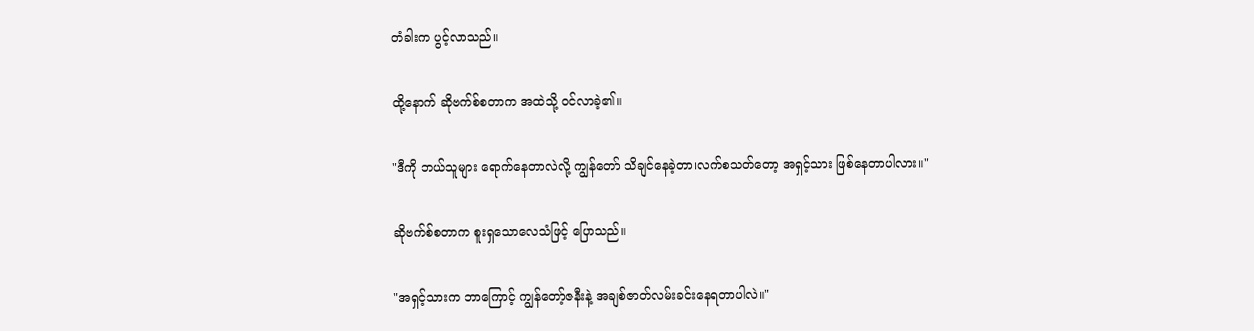တံခါးက ပွင့်လာသည်။

ထို့နောက် ဆိုဗက်စ်စတာက အထဲသို့ ဝင်လာခဲ့၏။

"ဒီကို ဘယ်သူများ ရောက်နေတာလဲလို့ ကျွန်တော် သိချင်နေခဲ့တာ၊လက်စသတ်တော့ အရှင့်သား ဖြစ်နေတာပါလား။"

ဆိုဗက်စ်စတာက စူးရှသောလေသံဖြင့် ပြောသည်။

"အရှင့်သားက ဘာကြောင့် ကျွန်တော့်ဇနီးနဲ့ အချစ်ဇာတ်လမ်းခင်းနေရတာပါလဲ။"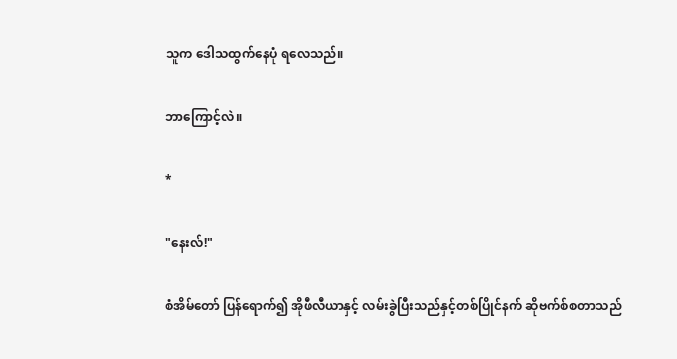သူက ဒေါသထွက်နေပုံ ရလေသည်။

ဘာကြောင့်လဲ။

*

"နေးလ်!"

စံအိမ်တော် ပြန်ရောက်၍ အိုဖီလီယာနှင့် လမ်းခွဲပြီးသည်နှင့်တစ်ပြိုင်နက် ဆိုဗက်စ်စတာသည်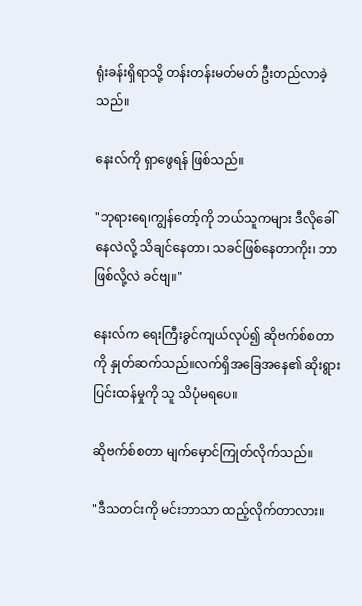ရုံးခန်းရှိရာသို့ တန်းတန်းမတ်မတ် ဦးတည်လာခဲ့သည်။

နေးလ်ကို ရှာဖွေရန် ဖြစ်သည်။

"ဘုရားရေ၊ကျွန်တော့်ကို ဘယ်သူကများ ဒီလိုခေါ်နေလဲလို့ သိချင်နေတာ၊ သခင်ဖြစ်နေတာကိုး၊ ဘာဖြစ်လို့လဲ ခင်ဗျ။"

နေးလ်က ရေးကြီးခွင်ကျယ်လုပ်၍ ဆိုဗက်စ်စတာကို နှုတ်ဆက်သည်။လက်ရှိအခြေအနေ၏ ဆိုးရွားပြင်းထန်မှုကို သူ သိပုံမရပေ။

ဆိုဗက်စ်စတာ မျက်မှောင်ကြုတ်လိုက်သည်။

"ဒီသတင်းကို မင်းဘာသာ ထည့်လိုက်တာလား။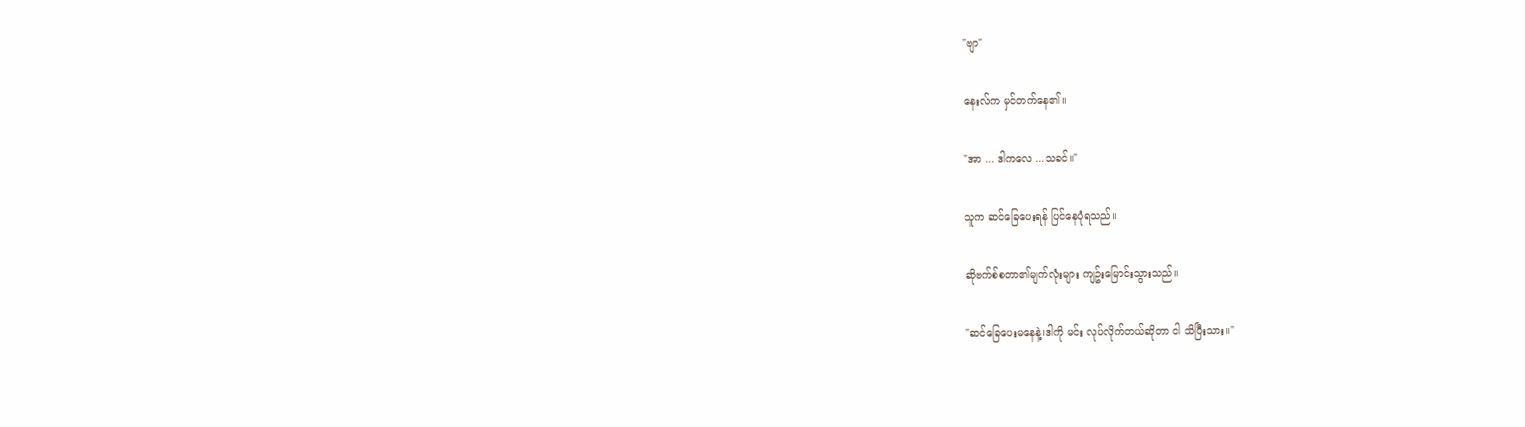"ဗျာ"

နေးလ်က မှင်တက်နေ၏။

"အာ ... ဒါကလေ ...သခင်။"

သူက ဆင်ခြေပေးရန် ပြင်နေပုံရသည်။

ဆိုဗက်စ်စတာ၏မျက်လုံးများ ကျဥ်းမြောင်းသွားသည်။

"ဆင်ခြေပေးမနေနဲ့၊ဒါကို မင်း လုပ်လိုက်တယ်ဆိုတာ ငါ သိပြီးသား။"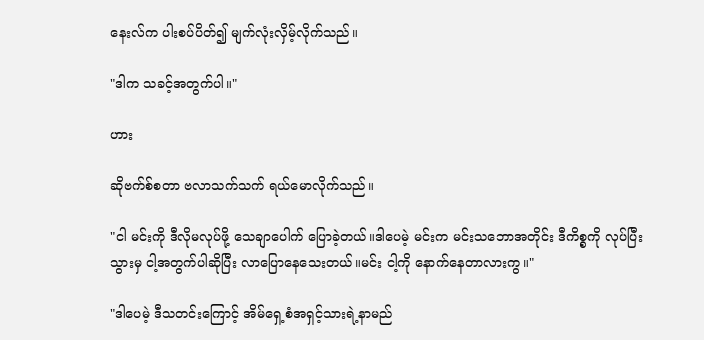နေးလ်က ပါးစပ်ပိတ်၍ မျက်လုံးလှိမ့်လိုက်သည်။

"ဒါက သခင့်အတွက်ပါ။"

ဟား

ဆိုဗက်စ်စတာ ဗလာသက်သက် ရယ်မောလိုက်သည်။

"ငါ မင်းကို ဒီလိုမလုပ်ဖို့ သေချာပေါက် ပြောခဲ့တယ်။ဒါပေမဲ့ မင်းက မင်းသဘောအတိုင်း ဒီကိစ္စကို လုပ်ပြီးသွားမှ ငါ့အတွက်ပါဆိုပြီး လာပြောနေသေးတယ်။မင်း ငါ့ကို နောက်နေတာလားကွ။"

"ဒါပေမဲ့ ဒီသတင်းကြောင့် အိမ်ရှေ့စံအရှင့်သားရဲ့နာမည်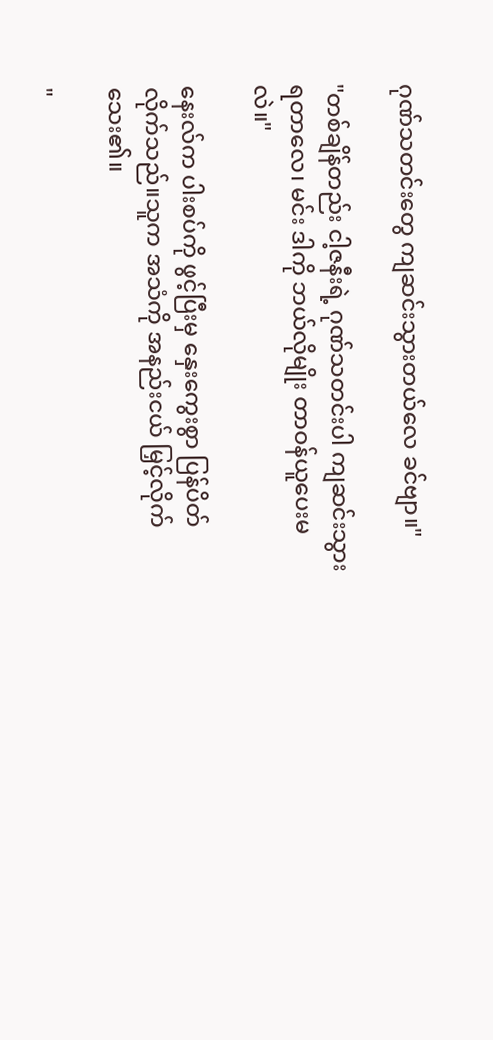ဂုဏ်သတင်းတွေ ကျဆင်းသွားတယ်လေ ခင်ဗျာ။"

"တစ်ချိန်တည်း ငါ့ဇနီးရဲ့ ဂုဏ်သတင်းပါ ကျဆင်းသွားရတာလေ၊ မင်း ဒါကို ဘယ်လိုမျိုး တာဝန်ယူပေးမလဲ။"

နေးလ်က ပါးစပ်ကို ဖွင့်ပြီးမှ နှေးကွေးစွာ ပြန်ပိတ်လိုက်သည်။သူက အသံကို အနည်းငယ် မြှင့်လိုက်သေး၏။

"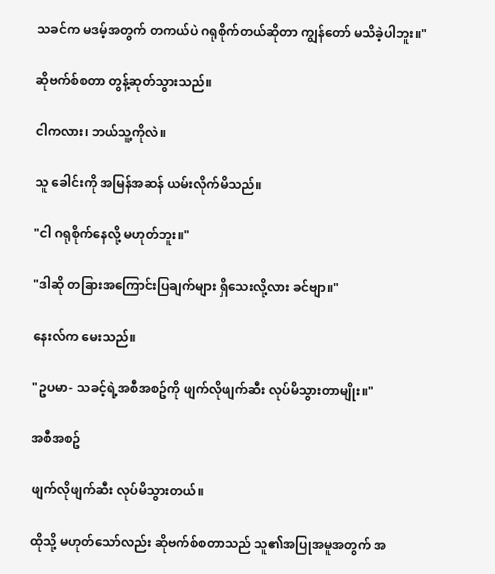သခင်က မဒမ့်အတွက် တကယ်ပဲ ဂရုစိုက်တယ်ဆိုတာ ကျွန်တော် မသိခဲ့ပါဘူး။"

ဆိုဗက်စ်စတာ တွန့်ဆုတ်သွားသည်။

ငါကလား၊ ဘယ်သူ့ကိုလဲ။

သူ ခေါင်းကို အမြန်အဆန် ယမ်းလိုက်မိသည်။

"ငါ ဂရုစိုက်နေလို့ မဟုတ်ဘူး။"

"ဒါဆို တခြားအကြောင်းပြချက်များ ရှိသေးလို့လား ခင်ဗျာ။"

နေးလ်က မေးသည်။

"ဥပမာ- သခင့်ရဲ့အစီအစဥ်ကို ဖျက်လိုဖျက်ဆီး လုပ်မိသွားတာမျိုး။"

အစီအစဥ်

ဖျက်လိုဖျက်ဆီး လုပ်မိသွားတယ်။

ထိုသို့ မဟုတ်သော်လည်း ဆိုဗက်စ်စတာသည် သူ၏အပြုအမူအတွက် အ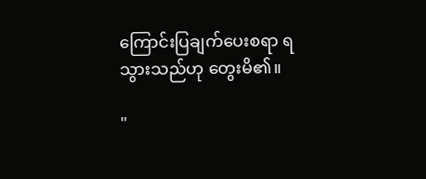ကြောင်းပြချက်ပေးစရာ ရသွားသည်ဟု တွေးမိ၏။

"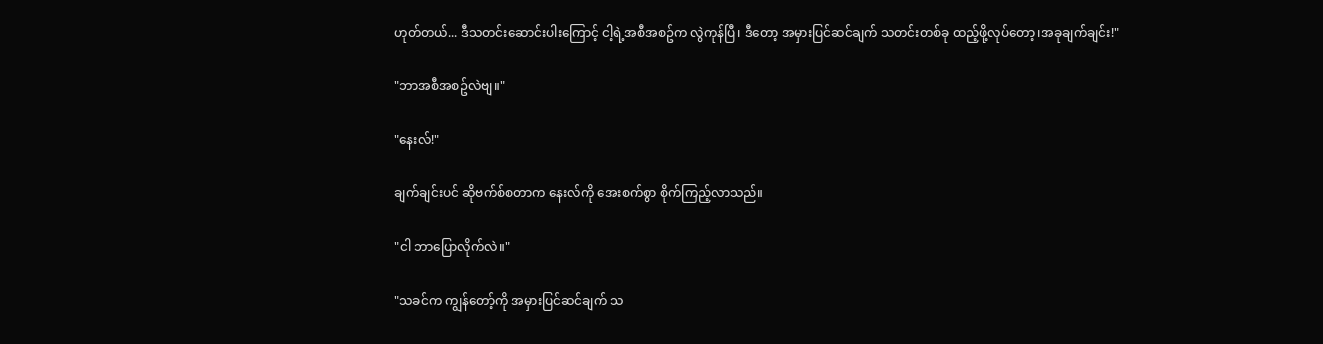ဟုတ်တယ်... ဒီသတင်းဆောင်းပါးကြောင့် ငါ့ရဲ့အစီအစဥ်က လွဲကုန်ပြီ၊ ဒီတော့ အမှားပြင်ဆင်ချက် သတင်းတစ်ခု ထည့်ဖို့လုပ်တော့၊အခုချက်ချင်း!"

"ဘာအစီအစဥ်လဲဗျ။"

"နေးလ်!"

ချက်ချင်းပင် ဆိုဗက်စ်စတာက နေးလ်ကို အေးစက်စွာ စိုက်ကြည့်လာသည်။

"ငါ ဘာပြောလိုက်လဲ။"

"သခင်က ကျွန်တော့်ကို အမှားပြင်ဆင်ချက် သ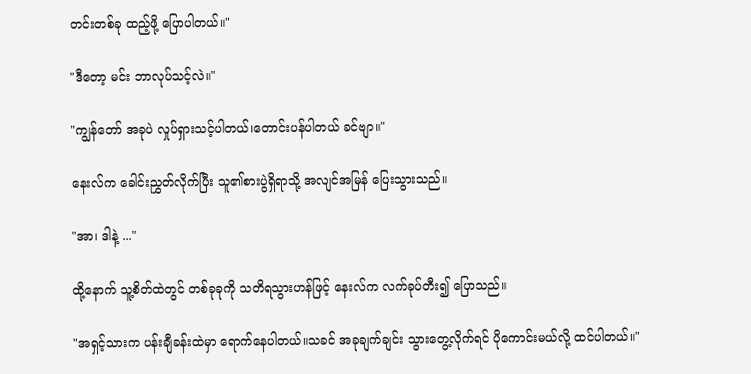တင်းတစ်ခု ထည့်ဖို့ ပြောပါတယ်။"

"ဒီတော့ မင်း ဘာလုပ်သင့်လဲ။"

"ကျွန်တော် အခုပဲ လှုပ်ရှားသင့်ပါတယ်၊တောင်းပန်ပါတယ် ခင်ဗျာ။"

နေးလ်က ခေါင်းညွှတ်လိုက်ပြီး သူ၏စားပွဲရှိရာသို့ အလျင်အမြန် ပြေးသွားသည်။

"အာ၊ ဒါနဲ့ ..."

ထို့နောက် သူ့စိတ်ထဲတွင် တစ်ခုခုကို သတိရသွားဟန်ဖြင့် နေးလ်က လက်ခုပ်တီး၍ ပြောသည်။

"အရှင့်သားက ပန်းချီခန်းထဲမှာ ရောက်နေပါတယ်။သခင် အခုချက်ချင်း သွားတွေ့လိုက်ရင် ပိုကောင်းမယ်လို့ ထင်ပါတယ်။"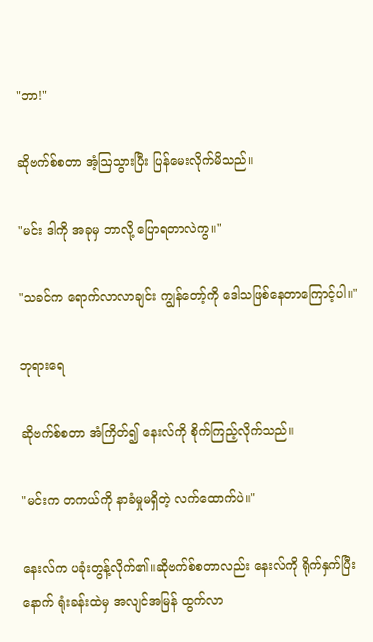"ဘာ!"

ဆိုဗက်စ်စတာ အံ့ဩသွားပြီး ပြန်မေးလိုက်မိသည်။

"မင်း ဒါကို အခုမှ ဘာလို့ ပြောရတာလဲကွ။"

"သခင်က ရောက်လာလာချင်း ကျွန်တော့်ကို ဒေါသဖြစ်နေတာကြောင့်ပါ။"

ဘုရားရေ

ဆိုဗက်စ်စတာ အံကြိတ်၍ နေးလ်ကို စိုက်ကြည့်လိုက်သည်။

"မင်းက တကယ်ကို နာခံမှုမရှိတဲ့ လက်ထောက်ပဲ။"

နေးလ်က ပခုံးတွန့်လိုက်၏။ဆိုဗက်စ်စတာလည်း နေးလ်ကို ရိုက်နှက်ပြီးနောက် ရုံးခန်းထဲမှ အလျင်အမြန် ထွက်လာ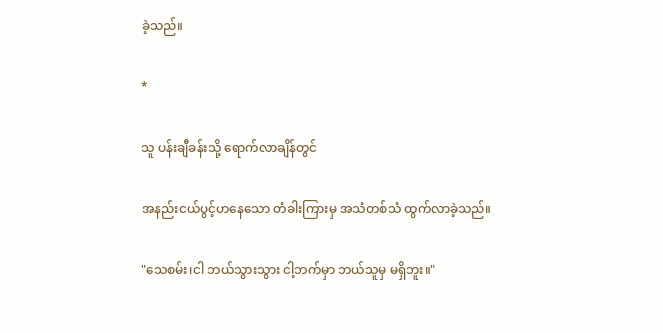ခဲ့သည်။

*

သူ ပန်းချီခန်းသို့ ရောက်လာချိန်တွင်

အနည်းငယ်ပွင့်ဟနေသော တံခါးကြားမှ အသံတစ်သံ ထွက်လာခဲ့သည်။

"သေစမ်း၊ငါ ဘယ်သွားသွား ငါ့ဘက်မှာ ဘယ်သူမှ မရှိဘူး။"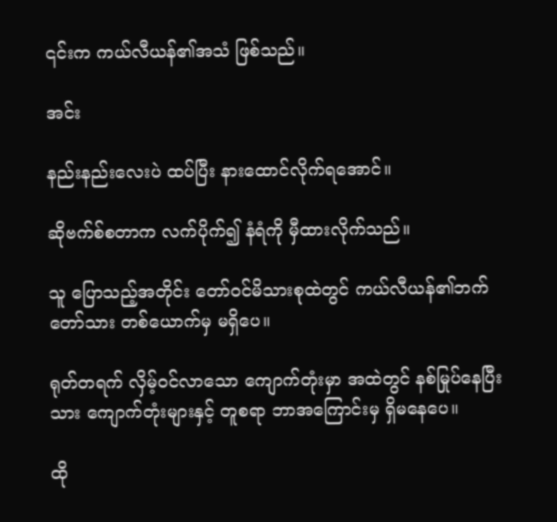၎င်းက ကယ်လီယန်၏အသံ ဖြစ်သည်။

အင်း

နည်းနည်းလေးပဲ ထပ်ပြီး နားထောင်လိုက်ရအောင်။

ဆိုဗက်စ်စတာက လက်ပိုက်၍ နံရံကို မှီထားလိုက်သည်။

သူ ပြောသည့်အတိုင်း တော်ဝင်မိသားစုထဲတွင် ကယ်လီယန်၏ဘက်တော်သား တစ်ယောက်မှ မရှိပေ။

ရုတ်တရက် လှိမ့်ဝင်လာသော ကျောက်တုံးမှာ အထဲတွင် နစ်မြုပ်နေပြီးသား ကျောက်တုံးများနှင့် တူစရာ ဘာအကြောင်းမှ ရှိမနေပေ။

ထို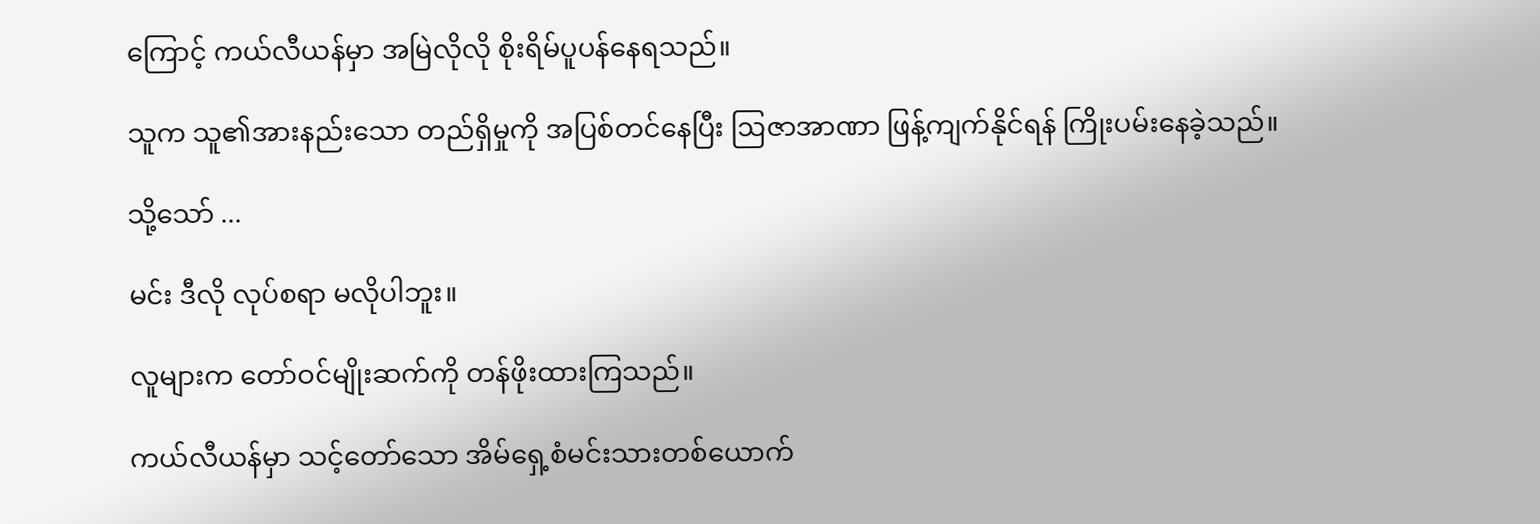ကြောင့် ကယ်လီယန်မှာ အမြဲလိုလို စိုးရိမ်ပူပန်နေရသည်။

သူက သူ၏အားနည်းသော တည်ရှိမှုကို အပြစ်တင်နေပြီး ဩဇာအာဏာ ဖြန့်ကျက်နိုင်ရန် ကြိုးပမ်းနေခဲ့သည်။

သို့သော် ...

မင်း ဒီလို လုပ်စရာ မလိုပါဘူး။

လူများက တော်ဝင်မျိုးဆက်ကို တန်ဖိုးထားကြသည်။

ကယ်လီယန်မှာ သင့်တော်သော အိမ်ရှေ့စံမင်းသားတစ်ယောက်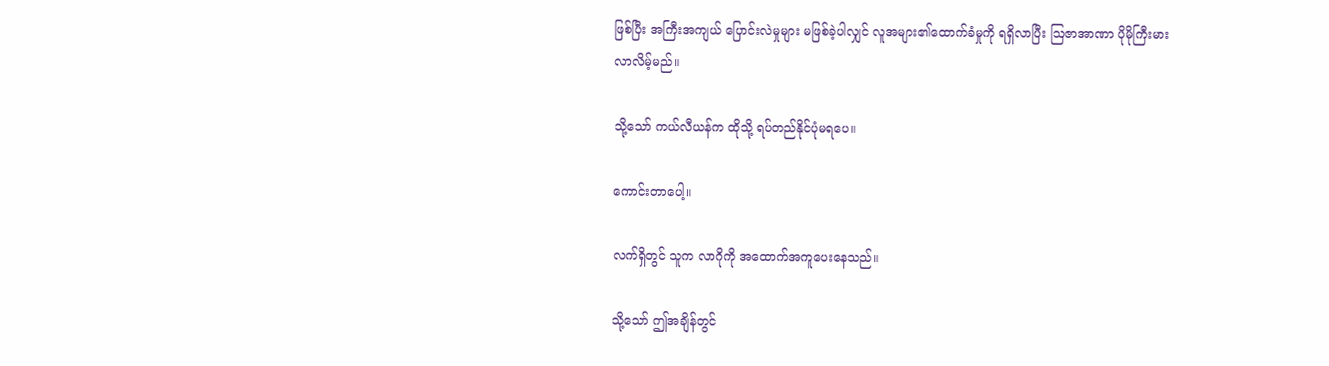ဖြစ်ပြီး အကြီးအကျယ် ပြောင်းလဲမှုများ မဖြစ်ခဲ့ပါလျှင် လူအများ၏ထောက်ခံမှုကို ရရှိလာပြီး ဩဇာအာဏာ ပိုမိုကြီးမားလာလိမ့်မည်။

သို့သော် ကယ်လီယန်က ထိုသို့ ရပ်တည်နိုင်ပုံမရပေ။

ကောင်းတာပေါ့။

လက်ရှိတွင် သူက လာဂိုကို အထောက်အကူပေးနေသည်။

သို့သော် ဤအချိန်တွင်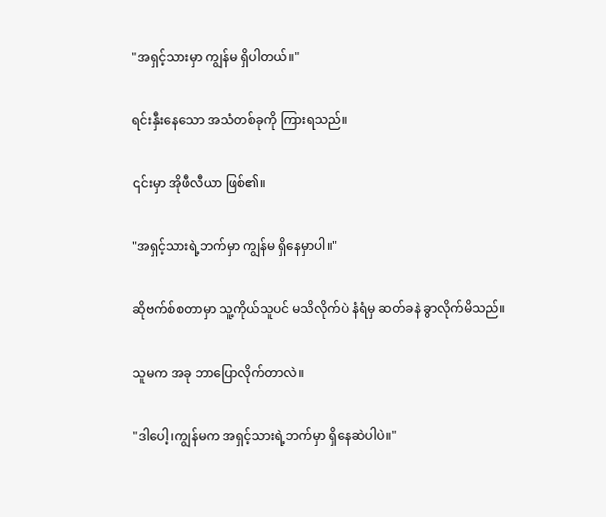"အရှင့်သားမှာ ကျွန်မ ရှိပါတယ်။"

ရင်းနှီးနေသော အသံတစ်ခုကို ကြားရသည်။

၎င်းမှာ အိုဖီလီယာ ဖြစ်၏။

"အရှင့်သားရဲ့ဘက်မှာ ကျွန်မ ရှိနေမှာပါ။"

ဆိုဗက်စ်စတာမှာ သူ့ကိုယ်သူပင် မသိလိုက်ပဲ နံရံမှ ဆတ်ခနဲ ခွာလိုက်မိသည်။

သူမက အခု ဘာပြောလိုက်တာလဲ။

"ဒါပေါ့၊ကျွန်မက အရှင့်သားရဲ့ဘက်မှာ ရှိနေဆဲပါပဲ။"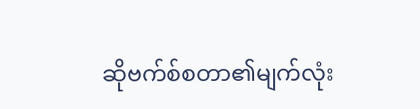ဆိုဗက်စ်စတာ၏မျက်လုံး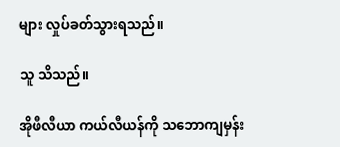များ လှုပ်ခတ်သွားရသည်။

သူ သိသည်။

အိုဖီလီယာ ကယ်လီယန်ကို သဘောကျမှန်း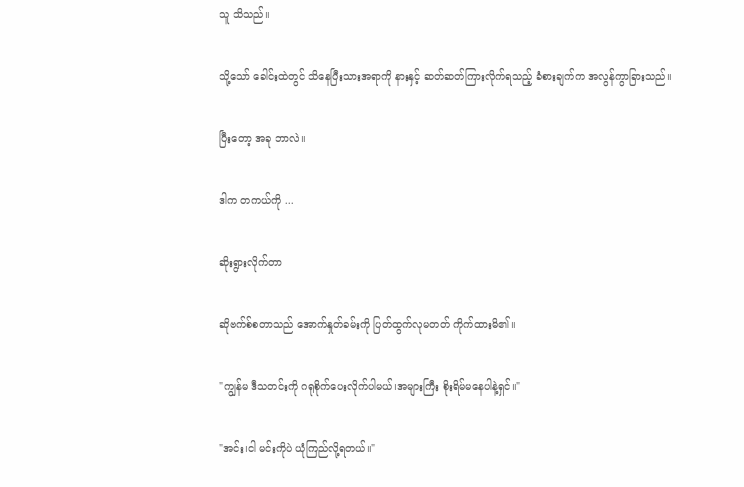သူ သိသည်။

သို့သော် ခေါင်းထဲတွင် သိနေပြီးသားအရာကို နားနှင့် ဆတ်ဆတ်ကြားလိုက်ရသည့် ခံစားချက်က အလွန်ကွာခြားသည်။

ပြီးတော့ အခု ဘာလဲ။

ဒါက တကယ်ကို ...

ဆိုးရွားလိုက်တာ

ဆိုဗက်စ်စတာသည် အောက်နှုတ်ခမ်းကို ပြတ်ထွက်လုမတတ် ကိုက်ထားမိ၏။

"ကျွန်မ ဒီသတင်းကို ဂရုစိုက်ပေးလိုက်ပါမယ်၊အများကြီး စိုးရိမ်မနေပါနဲ့ရှင်။"

"အင်း၊ငါ မင်းကိုပဲ ယုံကြည်လို့ရတယ်။"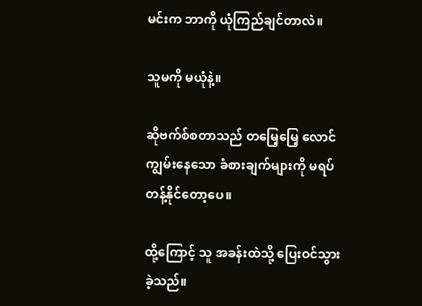မင်းက ဘာကို ယုံကြည်ချင်တာလဲ။

သူမကို မယုံနဲ့။

ဆိုဗက်စ်စတာသည် တမြေ့မြေ့ လောင်ကျွမ်းနေသော ခံစားချက်များကို မရပ်တန့်နိုင်တော့ပေ။

ထို့ကြောင့် သူ အခန်းထဲသို့ ပြေးဝင်သွားခဲ့သည်။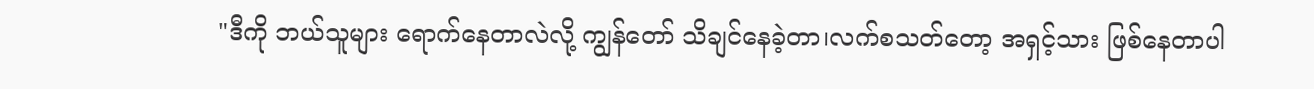"ဒီကို ဘယ်သူများ ရောက်နေတာလဲလို့ ကျွန်တော် သိချင်နေခဲ့တာ၊လက်စသတ်တော့ အရှင့်သား ဖြစ်နေတာပါ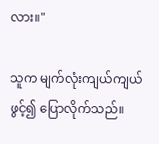လား။"

သူက မျက်လုံးကျယ်ကျယ်ဖွင့်၍ ပြောလိုက်သည်။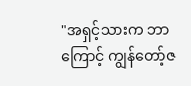"အရှင့်သားက ဘာကြောင့် ကျွန်တော့်ဇ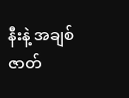နီးနဲ့ အချစ်ဇာတ်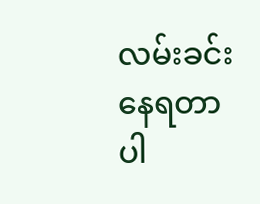လမ်းခင်းနေရတာပါ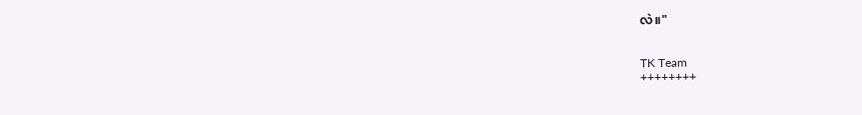လဲ။"


TK Team
++++++++